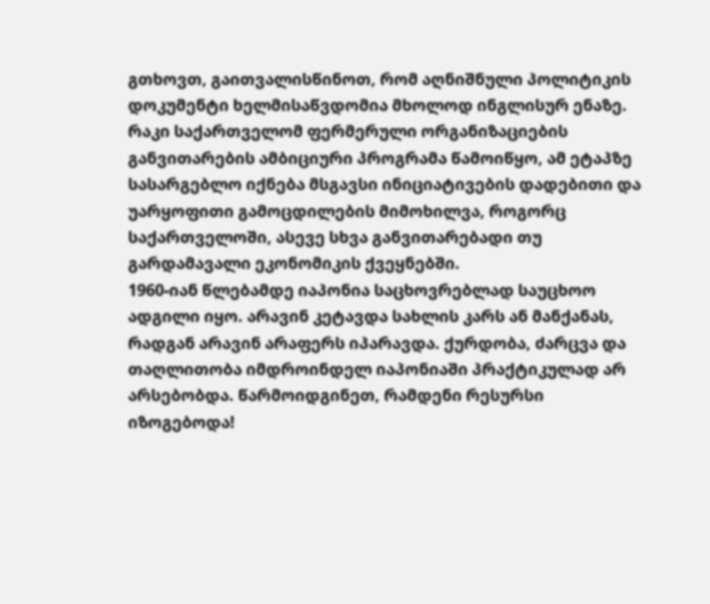გთხოვთ, გაითვალისწინოთ, რომ აღნიშნული პოლიტიკის დოკუმენტი ხელმისაწვდომია მხოლოდ ინგლისურ ენაზე.
რაკი საქართველომ ფერმერული ორგანიზაციების განვითარების ამბიციური პროგრამა წამოიწყო, ამ ეტაპზე სასარგებლო იქნება მსგავსი ინიციატივების დადებითი და უარყოფითი გამოცდილების მიმოხილვა, როგორც საქართველოში, ასევე სხვა განვითარებადი თუ გარდამავალი ეკონომიკის ქვეყნებში.
1960-იან წლებამდე იაპონია საცხოვრებლად საუცხოო ადგილი იყო. არავინ კეტავდა სახლის კარს ან მანქანას, რადგან არავინ არაფერს იპარავდა. ქურდობა, ძარცვა და თაღლითობა იმდროინდელ იაპონიაში პრაქტიკულად არ არსებობდა. წარმოიდგინეთ, რამდენი რესურსი იზოგებოდა!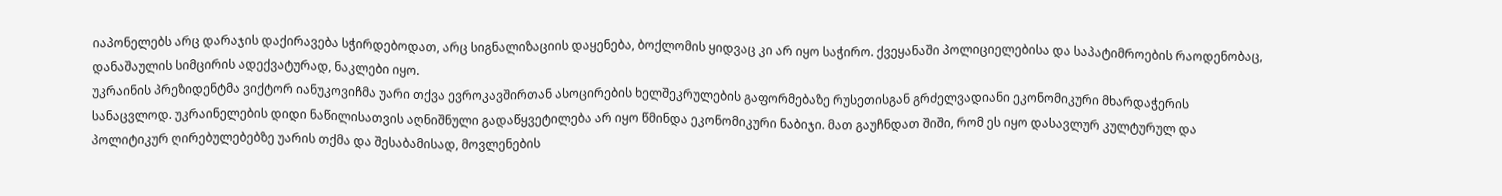იაპონელებს არც დარაჯის დაქირავება სჭირდებოდათ, არც სიგნალიზაციის დაყენება, ბოქლომის ყიდვაც კი არ იყო საჭირო. ქვეყანაში პოლიციელებისა და საპატიმროების რაოდენობაც, დანაშაულის სიმცირის ადექვატურად, ნაკლები იყო.
უკრაინის პრეზიდენტმა ვიქტორ იანუკოვიჩმა უარი თქვა ევროკავშირთან ასოცირების ხელშეკრულების გაფორმებაზე რუსეთისგან გრძელვადიანი ეკონომიკური მხარდაჭერის სანაცვლოდ. უკრაინელების დიდი ნაწილისათვის აღნიშნული გადაწყვეტილება არ იყო წმინდა ეკონომიკური ნაბიჯი. მათ გაუჩნდათ შიში, რომ ეს იყო დასავლურ კულტურულ და პოლიტიკურ ღირებულებებზე უარის თქმა და შესაბამისად, მოვლენების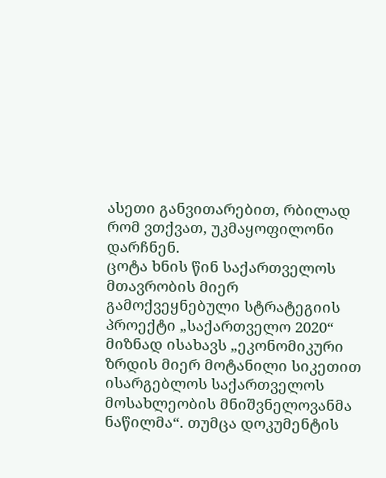ასეთი განვითარებით, რბილად რომ ვთქვათ, უკმაყოფილონი დარჩნენ.
ცოტა ხნის წინ საქართველოს მთავრობის მიერ გამოქვეყნებული სტრატეგიის პროექტი „საქართველო 2020“ მიზნად ისახავს „ეკონომიკური ზრდის მიერ მოტანილი სიკეთით ისარგებლოს საქართველოს მოსახლეობის მნიშვნელოვანმა ნაწილმა“. თუმცა დოკუმენტის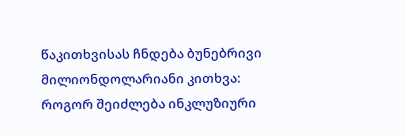წაკითხვისას ჩნდება ბუნებრივი მილიონდოლარიანი კითხვა: როგორ შეიძლება ინკლუზიური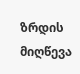ზრდის მიღწევა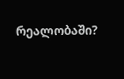რეალობაში?